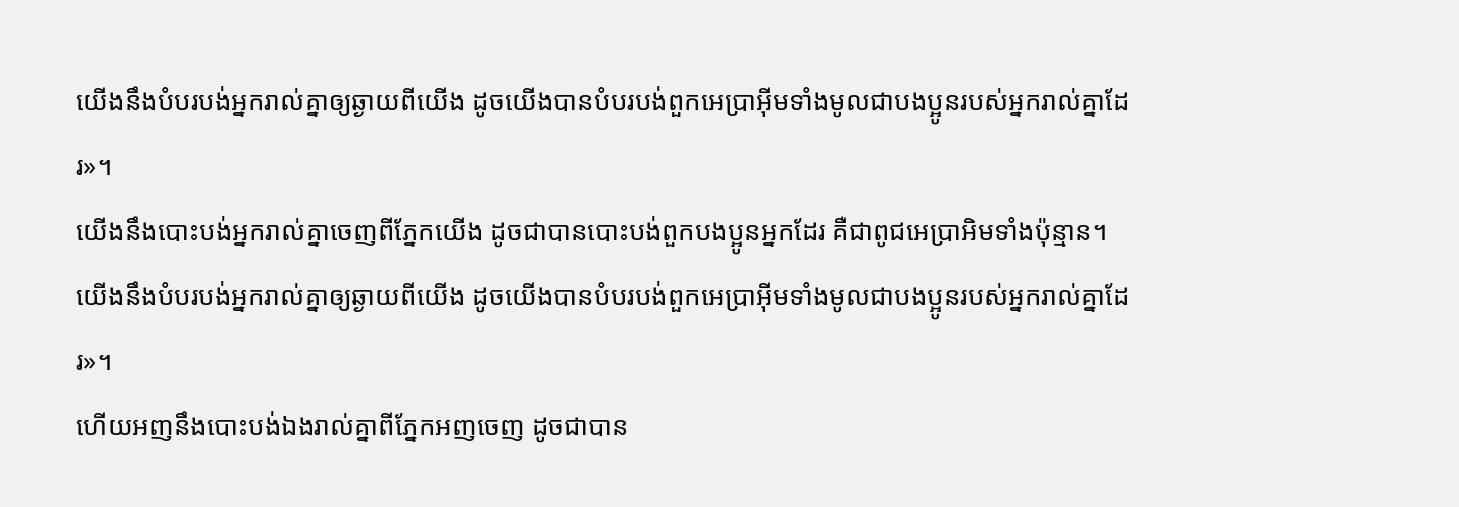យើងនឹងបំបរបង់អ្នករាល់គ្នាឲ្យឆ្ងាយពីយើង ដូចយើងបានបំបរបង់ពួកអេប្រាអ៊ីមទាំងមូលជាបងប្អូនរបស់អ្នករាល់គ្នាដែរ»។
យើងនឹងបោះបង់អ្នករាល់គ្នាចេញពីភ្នែកយើង ដូចជាបានបោះបង់ពួកបងប្អូនអ្នកដែរ គឺជាពូជអេប្រាអិមទាំងប៉ុន្មាន។
យើងនឹងបំបរបង់អ្នករាល់គ្នាឲ្យឆ្ងាយពីយើង ដូចយើងបានបំបរបង់ពួកអេប្រាអ៊ីមទាំងមូលជាបងប្អូនរបស់អ្នករាល់គ្នាដែរ»។
ហើយអញនឹងបោះបង់ឯងរាល់គ្នាពីភ្នែកអញចេញ ដូចជាបាន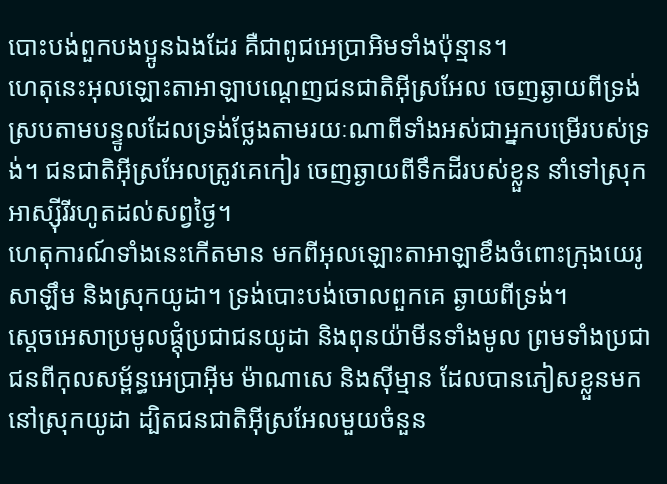បោះបង់ពួកបងប្អូនឯងដែរ គឺជាពូជអេប្រាអិមទាំងប៉ុន្មាន។
ហេតុនេះអុលឡោះតាអាឡាបណ្តេញជនជាតិអ៊ីស្រអែល ចេញឆ្ងាយពីទ្រង់ ស្របតាមបន្ទូលដែលទ្រង់ថ្លែងតាមរយៈណាពីទាំងអស់ជាអ្នកបម្រើរបស់ទ្រង់។ ជនជាតិអ៊ីស្រអែលត្រូវគេកៀរ ចេញឆ្ងាយពីទឹកដីរបស់ខ្លួន នាំទៅស្រុកអាស្ស៊ីរីរហូតដល់សព្វថ្ងៃ។
ហេតុការណ៍ទាំងនេះកើតមាន មកពីអុលឡោះតាអាឡាខឹងចំពោះក្រុងយេរូសាឡឹម និងស្រុកយូដា។ ទ្រង់បោះបង់ចោលពួកគេ ឆ្ងាយពីទ្រង់។
ស្តេចអេសាប្រមូលផ្តុំប្រជាជនយូដា និងពុនយ៉ាមីនទាំងមូល ព្រមទាំងប្រជាជនពីកុលសម្ព័ន្ធអេប្រាអ៊ីម ម៉ាណាសេ និងស៊ីម្មាន ដែលបានភៀសខ្លួនមកនៅស្រុកយូដា ដ្បិតជនជាតិអ៊ីស្រអែលមួយចំនួន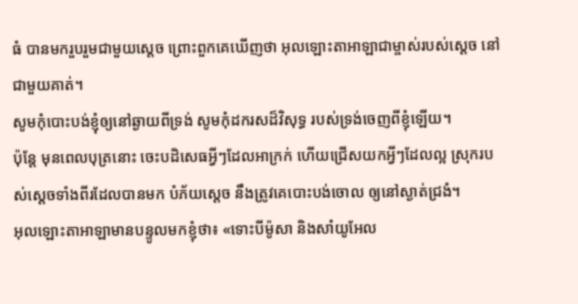ធំ បានមករួបរួមជាមួយស្តេច ព្រោះពួកគេឃើញថា អុលឡោះតាអាឡាជាម្ចាស់របស់ស្តេច នៅជាមួយគាត់។
សូមកុំបោះបង់ខ្ញុំឲ្យនៅឆ្ងាយពីទ្រង់ សូមកុំដករសដ៏វិសុទ្ធ របស់ទ្រង់ចេញពីខ្ញុំឡើយ។
ប៉ុន្តែ មុនពេលបុត្រនោះ ចេះបដិសេធអ្វីៗដែលអាក្រក់ ហើយជ្រើសយកអ្វីៗដែលល្អ ស្រុករបស់ស្ដេចទាំងពីរដែលបានមក បំភ័យស្តេច នឹងត្រូវគេបោះបង់ចោល ឲ្យនៅស្ងាត់ជ្រងំ។
អុលឡោះតាអាឡាមានបន្ទូលមកខ្ញុំថា៖ «ទោះបីម៉ូសា និងសាំយូអែល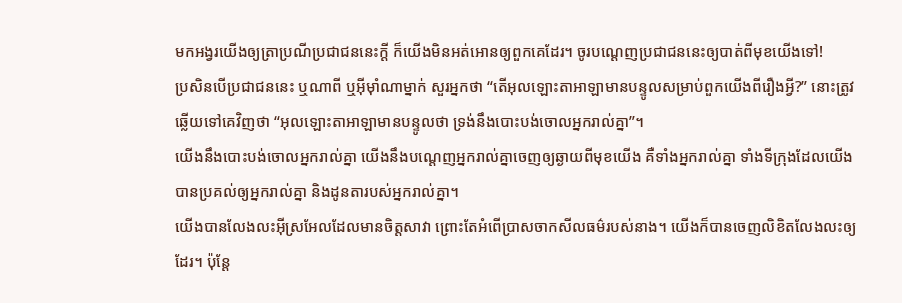មកអង្វរយើងឲ្យត្រាប្រណីប្រជាជននេះក្ដី ក៏យើងមិនអត់អោនឲ្យពួកគេដែរ។ ចូរបណ្ដេញប្រជាជននេះឲ្យបាត់ពីមុខយើងទៅ!
ប្រសិនបើប្រជាជននេះ ឬណាពី ឬអ៊ីមុាំណាម្នាក់ សួរអ្នកថា “តើអុលឡោះតាអាឡាមានបន្ទូលសម្រាប់ពួកយើងពីរឿងអ្វី?” នោះត្រូវឆ្លើយទៅគេវិញថា “អុលឡោះតាអាឡាមានបន្ទូលថា ទ្រង់នឹងបោះបង់ចោលអ្នករាល់គ្នា”។
យើងនឹងបោះបង់ចោលអ្នករាល់គ្នា យើងនឹងបណ្តេញអ្នករាល់គ្នាចេញឲ្យឆ្ងាយពីមុខយើង គឺទាំងអ្នករាល់គ្នា ទាំងទីក្រុងដែលយើងបានប្រគល់ឲ្យអ្នករាល់គ្នា និងដូនតារបស់អ្នករាល់គ្នា។
យើងបានលែងលះអ៊ីស្រអែលដែលមានចិត្តសាវា ព្រោះតែអំពើប្រាសចាកសីលធម៌របស់នាង។ យើងក៏បានចេញលិខិតលែងលះឲ្យដែរ។ ប៉ុន្តែ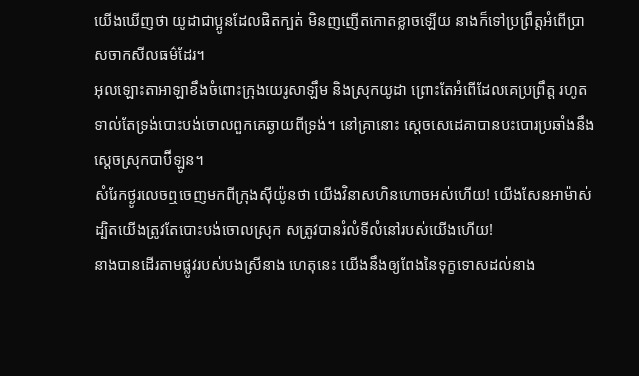យើងឃើញថា យូដាជាប្អូនដែលផិតក្បត់ មិនញញើតកោតខ្លាចឡើយ នាងក៏ទៅប្រព្រឹត្តអំពើប្រាសចាកសីលធម៌ដែរ។
អុលឡោះតាអាឡាខឹងចំពោះក្រុងយេរូសាឡឹម និងស្រុកយូដា ព្រោះតែអំពើដែលគេប្រព្រឹត្ត រហូតទាល់តែទ្រង់បោះបង់ចោលពួកគេឆ្ងាយពីទ្រង់។ នៅគ្រានោះ ស្តេចសេដេគាបានបះបោរប្រឆាំងនឹងស្ដេចស្រុកបាប៊ីឡូន។
សំរែកថ្ងូរលេចឮចេញមកពីក្រុងស៊ីយ៉ូនថា យើងវិនាសហិនហោចអស់ហើយ! យើងសែនអាម៉ាស់ ដ្បិតយើងត្រូវតែបោះបង់ចោលស្រុក សត្រូវបានរំលំទីលំនៅរបស់យើងហើយ!
នាងបានដើរតាមផ្លូវរបស់បងស្រីនាង ហេតុនេះ យើងនឹងឲ្យពែងនៃទុក្ខទោសដល់នាង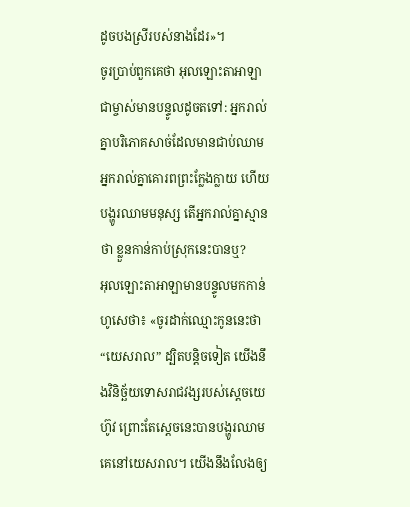ដូចបងស្រីរបស់នាងដែរ»។
ចូរប្រាប់ពួកគេថា អុលឡោះតាអាឡាជាម្ចាស់មានបន្ទូលដូចតទៅ: អ្នករាល់គ្នាបរិភោគសាច់ដែលមានជាប់ឈាម អ្នករាល់គ្នាគោរពព្រះក្លែងក្លាយ ហើយបង្ហូរឈាមមនុស្ស តើអ្នករាល់គ្នាស្មានថា ខ្លួនកាន់កាប់ស្រុកនេះបានឬ?
អុលឡោះតាអាឡាមានបន្ទូលមកកាន់ហូសេថា៖ «ចូរដាក់ឈ្មោះកូននេះថា “យេសរាល” ដ្បិតបន្តិចទៀត យើងនឹងវិនិច្ឆ័យទោសរាជវង្សរបស់ស្តេចយេហ៊ូវ ព្រោះតែស្តេចនេះបានបង្ហូរឈាមគេនៅយេសរាល។ យើងនឹងលែងឲ្យ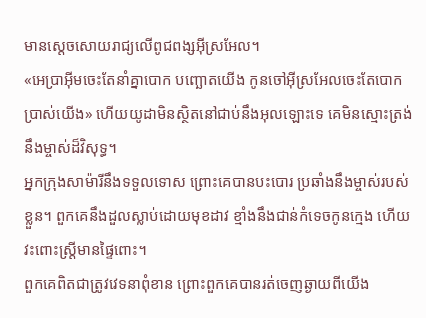មានស្តេចសោយរាជ្យលើពូជពង្សអ៊ីស្រអែល។
«អេប្រាអ៊ីមចេះតែនាំគ្នាបោក បញ្ឆោតយើង កូនចៅអ៊ីស្រអែលចេះតែបោកប្រាស់យើង» ហើយយូដាមិនស្ថិតនៅជាប់នឹងអុលឡោះទេ គេមិនស្មោះត្រង់នឹងម្ចាស់ដ៏វិសុទ្ធ។
អ្នកក្រុងសាម៉ារីនឹងទទួលទោស ព្រោះគេបានបះបោរ ប្រឆាំងនឹងម្ចាស់របស់ខ្លួន។ ពួកគេនឹងដួលស្លាប់ដោយមុខដាវ ខ្មាំងនឹងជាន់កំទេចកូនក្មេង ហើយវះពោះស្ត្រីមានផ្ទៃពោះ។
ពួកគេពិតជាត្រូវវេទនាពុំខាន ព្រោះពួកគេបានរត់ចេញឆ្ងាយពីយើង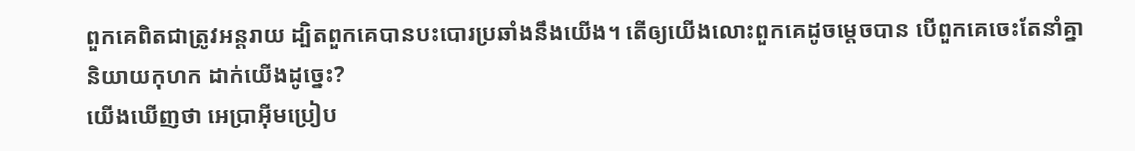ពួកគេពិតជាត្រូវអន្តរាយ ដ្បិតពួកគេបានបះបោរប្រឆាំងនឹងយើង។ តើឲ្យយើងលោះពួកគេដូចម្ដេចបាន បើពួកគេចេះតែនាំគ្នានិយាយកុហក ដាក់យើងដូច្នេះ?
យើងឃើញថា អេប្រាអ៊ីមប្រៀប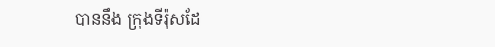បាននឹង ក្រុងទីរ៉ុសដែ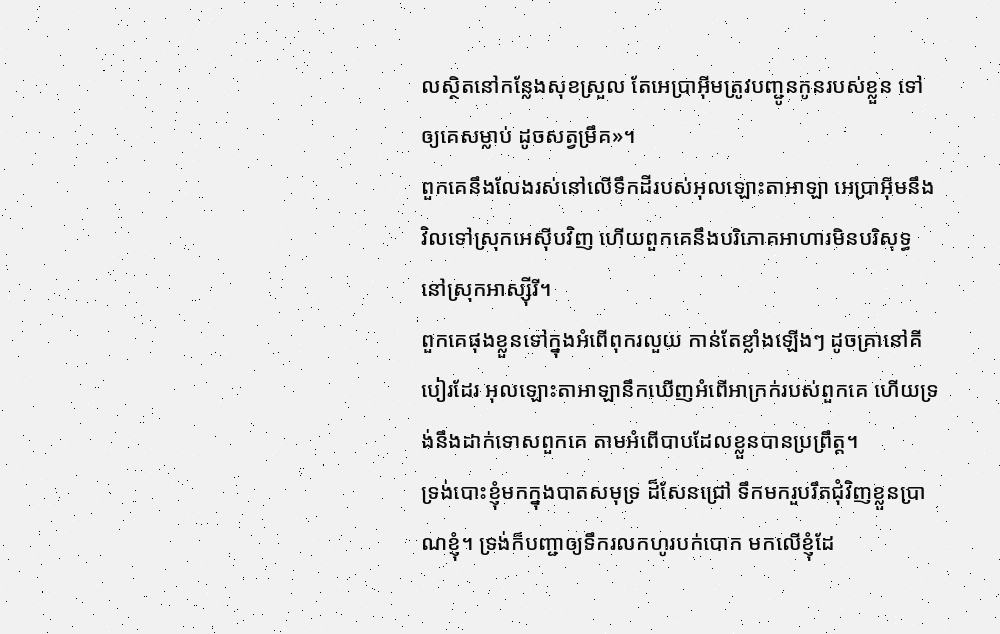លស្ថិតនៅកន្លែងសុខស្រួល តែអេប្រាអ៊ីមត្រូវបញ្ជូនកូនរបស់ខ្លួន ទៅឲ្យគេសម្លាប់ ដូចសត្វម្រឹគ»។
ពួកគេនឹងលែងរស់នៅលើទឹកដីរបស់អុលឡោះតាអាឡា អេប្រាអ៊ីមនឹងវិលទៅស្រុកអេស៊ីបវិញ ហើយពួកគេនឹងបរិភោគអាហារមិនបរិសុទ្ធ នៅស្រុកអាស្ស៊ីរី។
ពួកគេផុងខ្លួនទៅក្នុងអំពើពុករលួយ កាន់តែខ្លាំងឡើងៗ ដូចគ្រានៅគីបៀរដែរ អុលឡោះតាអាឡានឹកឃើញអំពើអាក្រក់របស់ពួកគេ ហើយទ្រង់នឹងដាក់ទោសពួកគេ តាមអំពើបាបដែលខ្លួនបានប្រព្រឹត្ត។
ទ្រង់បោះខ្ញុំមកក្នុងបាតសមុទ្រ ដ៏សែនជ្រៅ ទឹកមករួបរឹតជុំវិញខ្លួនប្រាណខ្ញុំ។ ទ្រង់ក៏បញ្ជាឲ្យទឹករលកហូរបក់បោក មកលើខ្ញុំដែ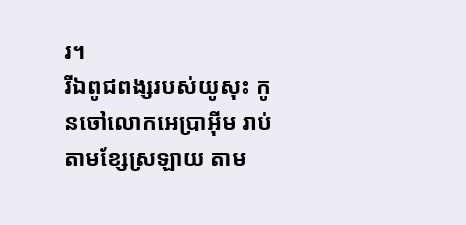រ។
រីឯពូជពង្សរបស់យូសុះ កូនចៅលោកអេប្រាអ៊ីម រាប់តាមខ្សែស្រឡាយ តាម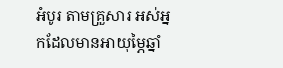អំបូរ តាមគ្រួសារ អស់អ្នកដែលមានអាយុម្ភៃឆ្នាំ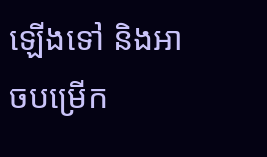ឡើងទៅ និងអាចបម្រើក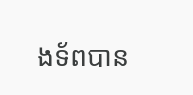ងទ័ពបាន